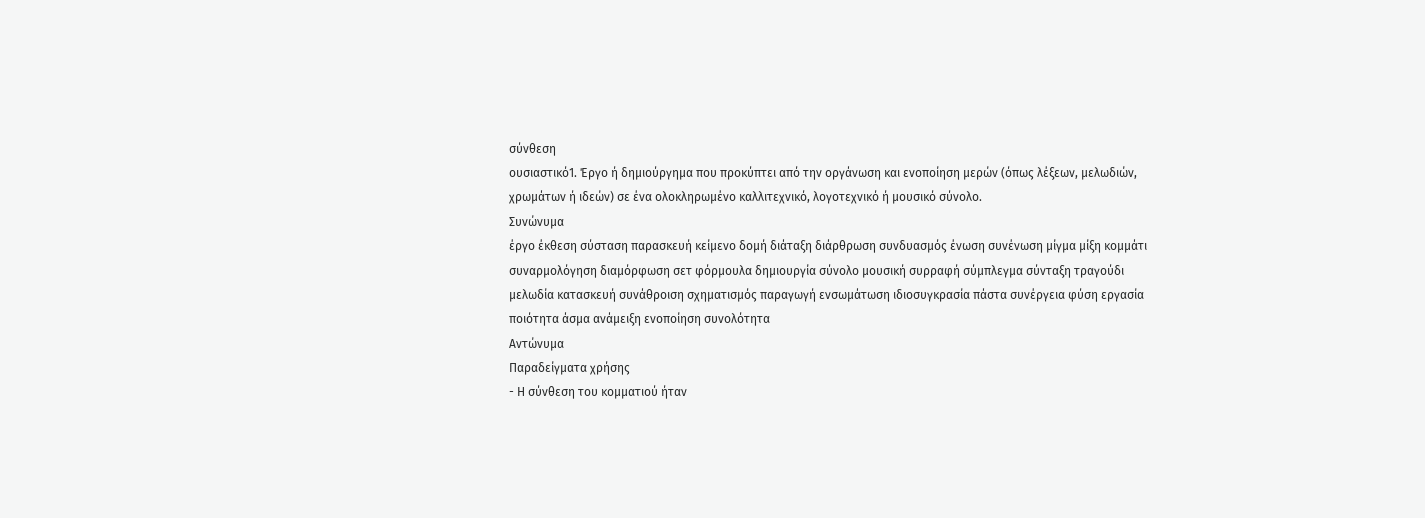σύνθεση
ουσιαστικό1. Έργο ή δημιούργημα που προκύπτει από την οργάνωση και ενοποίηση μερών (όπως λέξεων, μελωδιών, χρωμάτων ή ιδεών) σε ένα ολοκληρωμένο καλλιτεχνικό, λογοτεχνικό ή μουσικό σύνολο.
Συνώνυμα
έργο έκθεση σύσταση παρασκευή κείμενο δομή διάταξη διάρθρωση συνδυασμός ένωση συνένωση μίγμα μίξη κομμάτι συναρμολόγηση διαμόρφωση σετ φόρμουλα δημιουργία σύνολο μουσική συρραφή σύμπλεγμα σύνταξη τραγούδι μελωδία κατασκευή συνάθροιση σχηματισμός παραγωγή ενσωμάτωση ιδιοσυγκρασία πάστα συνέργεια φύση εργασία ποιότητα άσμα ανάμειξη ενοποίηση συνολότητα
Αντώνυμα
Παραδείγματα χρήσης
- Η σύνθεση του κομματιού ήταν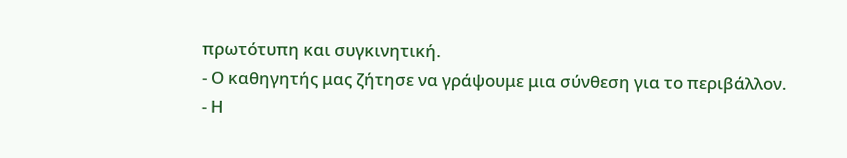πρωτότυπη και συγκινητική.
- Ο καθηγητής μας ζήτησε να γράψουμε μια σύνθεση για το περιβάλλον.
- Η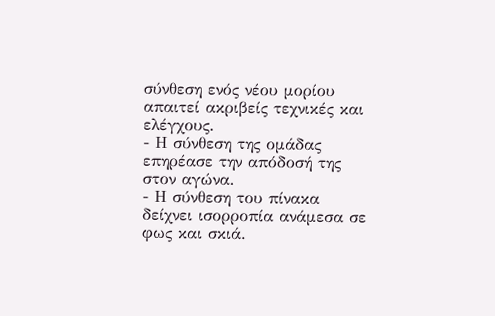σύνθεση ενός νέου μορίου απαιτεί ακριβείς τεχνικές και ελέγχους.
- Η σύνθεση της ομάδας επηρέασε την απόδοσή της στον αγώνα.
- Η σύνθεση του πίνακα δείχνει ισορροπία ανάμεσα σε φως και σκιά.